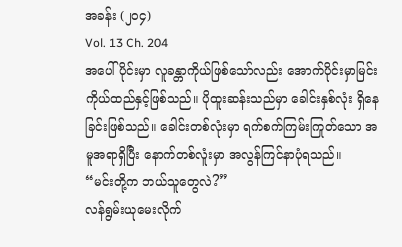အခန်း (၂၀၄)
Vol. 13 Ch. 204
အပေါ်ပိုင်းမှာ လူခန္တာကိုယ်ဖြစ်သော်လည်း အောက်ပိုင်းမှာမြင်းကိုယ်ထည်နှင့်ဖြစ်သည်။ ပိုထူးဆန်းသည်မှာ ခေါင်းနှစ်လုံး ရှိနေခြင်းဖြစ်သည်။ ခေါင်းတစ်လုံးမှာ ရက်စက်ကြမ်းကြုတ်သော အမူအရာရှိပြီး နောက်တစ်လူံးမှာ အလွန်ကြင်နာပုံရသည်။
“မင်းတို့က ဘယ်သူတွေလဲ?”
လန်ရွမ်းယုမေးလိုက်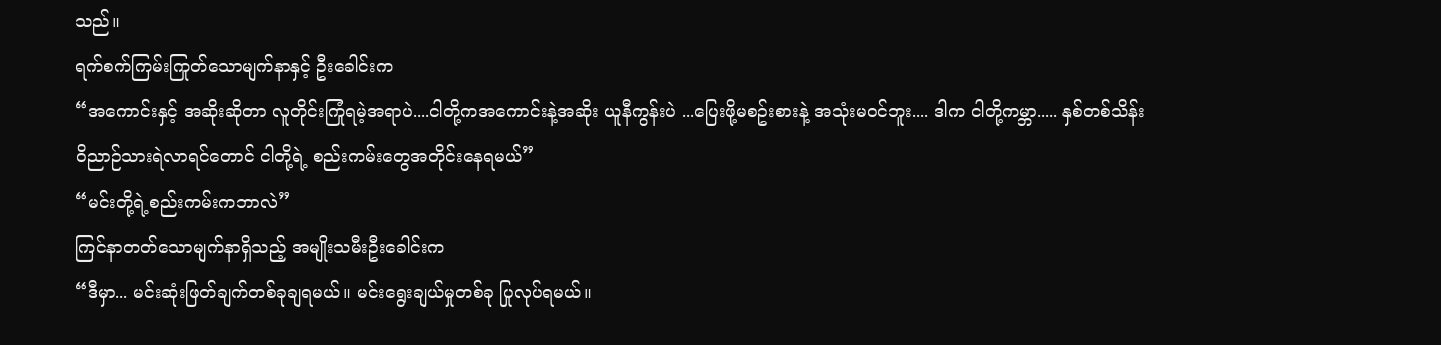သည်။
ရက်စက်ကြမ်းကြုတ်သောမျက်နာနှင့် ဦးခေါင်းက
“အကောင်းနှင့် အဆိုးဆိုတာ လူတိုင်းကြုံရမဲ့အရာပဲ....ငါတို့ကအကောင်းနဲ့အဆိုး ယူနီကွန်းပဲ ...ပြေးဖို့မစဥ်းစားနဲ့ အသုံးမဝင်ဘူး.... ဒါက ငါတို့ကမ္ဘာ..... နှစ်တစ်သိန်း ဝိညာဉ်သားရဲလာရင်တောင် ငါတို့ရဲ့ စည်းကမ်းတွေအတိုင်းနေရမယ်”
“မင်းတို့ရဲ့စည်းကမ်းကဘာလဲ”
ကြင်နာတတ်သောမျက်နာရှိသည့် အမျိုးသမီးဦးခေါင်းက
“ဒီမှာ... မင်းဆုံးဖြတ်ချက်တစ်ခုချရမယ်။ မင်းရွေးချယ်မှုတစ်ခု ပြုလုပ်ရမယ်။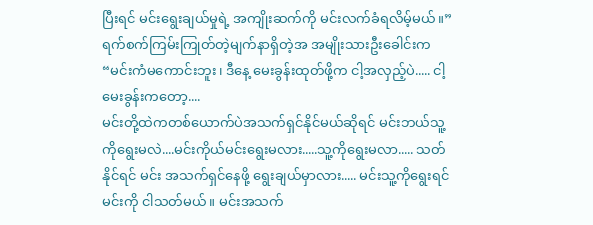ပြီးရင် မင်းရွေးချယ်မှုရဲ့ အကျိုးဆက်ကို မင်းလက်ခံရလိမ့်မယ်။”
ရက်စက်ကြမ်းကြုတ်တဲ့မျက်နာရှိတဲ့အ အမျိုးသားဦးခေါင်းက
“မင်းကံမကောင်းဘူး၊ ဒီနေ့ မေးခွန်းထုတ်ဖို့က ငါ့အလှည့်ပဲ..... ငါ့မေးခွန်းကတော့....
မင်းတို့ထဲကတစ်ယောက်ပဲအသက်ရှင်နိုင်မယ်ဆိုရင် မင်းဘယ်သူ့ကိုရွေးမလဲ....မင်းကိုယ်မင်းရွေးမလား.....သူ့ကိုရွေးမလာ..... သတ်နိုင်ရင် မင်း အသက်ရှင်နေဖို့ ရွေးချယ်မှာလား..... မင်းသူ့ကိုရွေးရင် မင်းကို ငါသတ်မယ်။ မင်းအသက်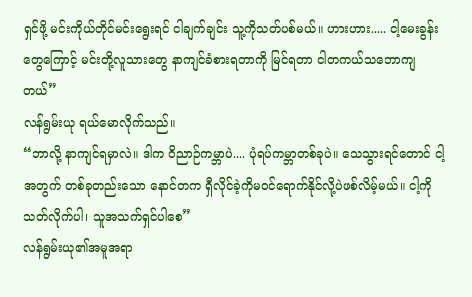ရှင်ဖို့ မင်းကိုယ်တိုင်မင်းရွေးရင် ငါချက်ချင်း သူ့ကိုသတ်ပစ်မယ်။ ဟားဟား..... ငါ့မေးခွန်းတွေကြောင့် မင်းတို့လူသားတွေ နာကျင်ခံစားရတာကို မြင်ရတာ ငါတကယ်သဘောကျတယ်”
လန်ရွမ်းယု ရယ်မောလိုက်သည်။
“ဘာလို့ နာကျင်ရမှာလဲ။ ဒါက ဝိညာဉ်ကမ္ဘာပဲ.... ပုံရပ်ကမ္ဘာတစ်ခုပဲ။ သေသွားရင်တောင် ငါ့အတွက် တစ်ခုတည်းသော နောင်တက ရှီလိုင်ခဲ့ကိုမ၀င်ရောက်နိုင်လို့ပဲဖစ်လိမ့်မယ်။ ငါ့ကိုသတ်လိုက်ပါ၊ သူအသက်ရှင်ပါစေ”
လန်ရွမ်းယု၏အမူအရာ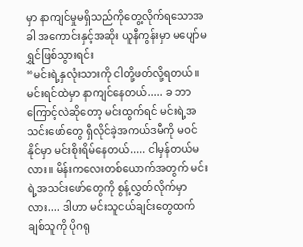မှာ နာကျင်မှုမရှိသည်ကိုတွေ့လိုက်ရသောအခါ အကောင်းနှင့်အဆိုး ယူနီကွန်းမှာ မပျော်မရွှင်ဖြစ်သွားရင်း
“မင်းရဲ့နှလုံးသားကို ငါတို့ဖတ်လို့ရတယ်။ မင်းရင်ထဲမှာ နာကျင်နေတယ်..... ခ ဘာကြောင့်လဲဆိုတော့ မင်းထွက်ရင် မင်းရဲ့အသင်းဖော်တွေ ရှီလိုင်ခဲ့အကယ်ဒမီကို မဝင်နိုင်မှာ မင်းစိုးရိမ်နေတယ်..... ငါမှန်တယ်မလား။ မိန်းကလေးတစ်ယောက်အတွက် မင်းရဲ့အသင်းဖော်တွေကို စွန့်လွှတ်လိုက်မှာလား.... ဒါဟာ မင်းသူငယ်ချင်းတွေထက် ချစ်သူကို ပိုဂရု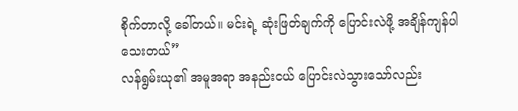စိုက်တာလို့ ခေါ်တယ်။ မင်းရဲ့ ဆုံးဖြတ်ချက်ကို ပြောင်းလဲဖို့ အချိန်ကျန်ပါသေးတယ်”
လန်ရွမ်းယု၏ အမူအရာ အနည်းငယ် ပြောင်းလဲသွားသော်လည်း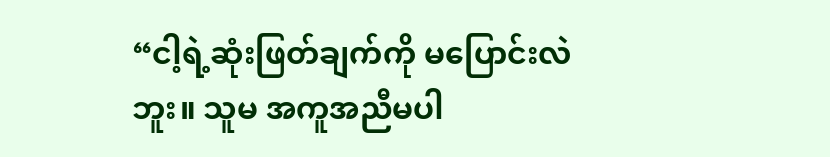“ငါ့ရဲ့ဆုံးဖြတ်ချက်ကို မပြောင်းလဲဘူး။ သူမ အကူအညီမပါ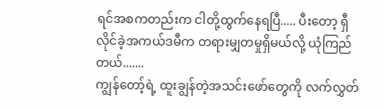ရင်အစကတည်းက ငါတို့ထွက်နေရပြီ..... ပီးတော့ ရှီလိုင်ခဲ့အကယ်ဒမီက တရားမျှတမှုရှိမယ်လို့ ယုံကြည်တယ်.......
ကျွန်တော့်ရဲ့ ထူးချွန်တဲ့အသင်းဖော်တွေကို လက်လွှတ်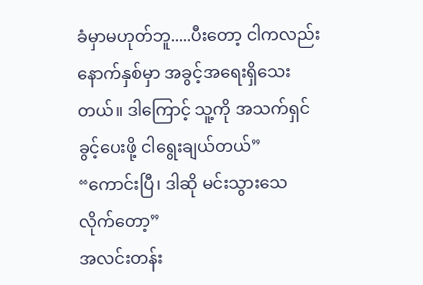ခံမှာမဟုတ်ဘူ.....ပီးတော့ ငါကလည်း နောက်နှစ်မှာ အခွင့်အရေးရှိသေးတယ်။ ဒါကြောင့် သူ့ကို အသက်ရှင်ခွင့်ပေးဖို့ ငါရွေးချယ်တယ်”
“ကောင်းပြီ၊ ဒါဆို မင်းသွားသေလိုက်တော့”
အလင်းတန်း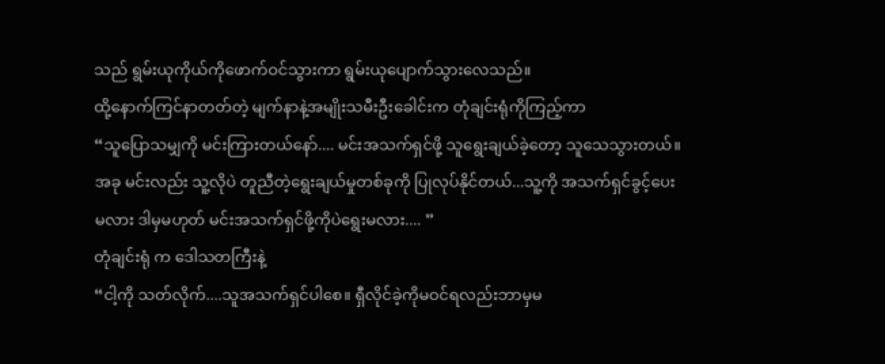သည် ရွမ်းယုကိုယ်ကိုဖောက်ဝင်သွားကာ ရွမ်းယုပျောက်သွားလေသည်။
ထို့နောက်ကြင်နာတတ်တဲ့ မျက်နာနဲ့အမျိုးသမီးဦးခေါင်းက တုံချင်းရုံကိုကြည့်ကာ
“သူပြောသမျှကို မင်းကြားတယ်နော်.... မင်းအသက်ရှင်ဖို့ သူရွေးချယ်ခဲ့တော့ သူသေသွားတယ်။ အခု မင်းလည်း သူ့လိုပဲ တူညီတဲ့ရွေးချယ်မှုတစ်ခုကို ပြုလုပ်နိုင်တယ်...သူ့ကို အသက်ရှင်ခွင့်ပေးမလား ဒါမှမဟုတ် မင်းအသက်ရှင်ဖို့ကိုပဲရွေးမလား.... ”
တုံချင်းရုံ က ဒေါသတကြီးနဲ့
“ငါ့ကို သတ်လိုက်....သူအသက်ရှင်ပါစေ။ ရှီလိုင်ခဲ့ကိုမဝင်ရလည်းဘာမှမ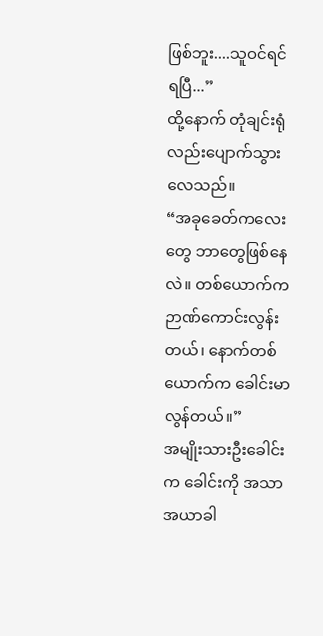ဖြစ်ဘူး....သူဝင်ရင်ရပြီ...”
ထို့နောက် တုံချင်းရုံလည်းပျောက်သွားလေသည်။
“အခုခေတ်ကလေးတွေ ဘာတွေဖြစ်နေလဲ။ တစ်ယောက်က ဉာဏ်ကောင်းလွန်းတယ်၊ နောက်တစ်ယောက်က ခေါင်းမာလွန်တယ်။”
အမျိုးသားဦးခေါင်းက ခေါင်းကို အသာအယာခါ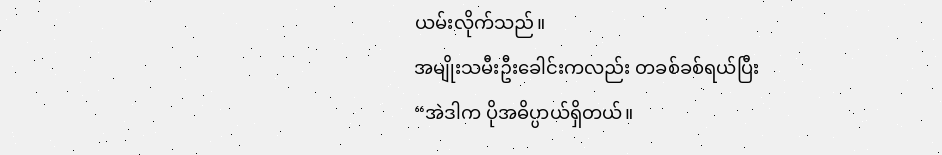ယမ်းလိုက်သည်။
အမျိုးသမီးဦးခေါင်းကလည်း တခစ်ခစ်ရယ်ပြီး
“အဲဒါက ပိုအဓိပ္ပာယ်ရှိတယ်။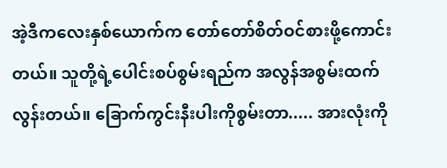အဲ့ဒီကလေးနှစ်ယောက်က တော်တော်စိတ်ဝင်စားဖို့ကောင်းတယ်။ သူတို့ရဲ့ပေါင်းစပ်စွမ်းရည်က အလွန်အစွမ်းထက်လွန်းတယ်။ ခြောက်ကွင်းနီးပါးကိုစွမ်းတာ..... အားလုံးကို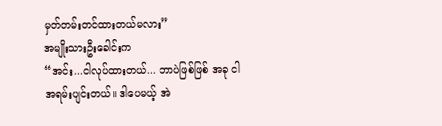မှတ်တမ်းတင်ထားတယ်မလား”
အမျိုးသားဦးခေါင်းက
“အင်း...ငါလုပ်ထားတယ်... ဘာပဲဖြစ်ဖြစ် အခု ငါအရမ်းပျင်းတယ်။ ဒါပေမယ့် အဲ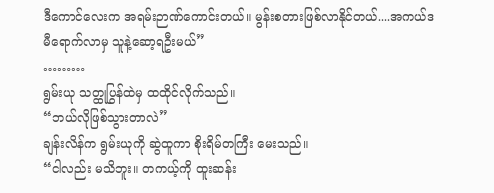ဒီကောင်လေးက အရမ်းဉာဏ်ကောင်းတယ်။ မွန်းစတားဖြစ်လာနိုင်တယ်....အကယ်ဒမီရောက်လာမှ သူနဲ့ဆော့ရဦးမယ်”
………
ရွမ်းယု သတ္ထုပြွန်ထဲမှ ထထိုင်လိုက်သည်။
“ဘယ်လိုဖြစ်သွားတာလဲ”
ချန်းလိန်က ရွမ်းယုကို ဆွဲထူကာ စိုးရိမ်တကြီး မေးသည်။
“ငါလည်း မသိဘူး။ တကယ့်ကို ထူးဆန်း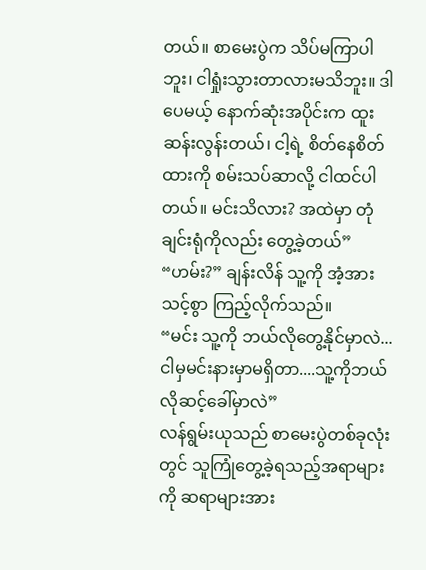တယ်။ စာမေးပွဲက သိပ်မကြာပါဘူး၊ ငါရှုံးသွားတာလားမသိဘူး။ ဒါပေမယ့် နောက်ဆုံးအပိုင်းက ထူးဆန်းလွန်းတယ်၊ ငါ့ရဲ့ စိတ်နေစိတ်ထားကို စမ်းသပ်ဆာလို့ ငါထင်ပါတယ်။ မင်းသိလား? အထဲမှာ တုံချင်းရုံကိုလည်း တွေ့ခဲ့တယ်”
“ဟမ်း?” ချန်းလိန် သူ့ကို အံ့အားသင့်စွာ ကြည့်လိုက်သည်။
“မင်း သူ့ကို ဘယ်လိုတွေ့နိုင်မှာလဲ...ငါမှမင်းနားမှာမရှိတာ....သူ့ကိုဘယ်လိုဆင့်ခေါ်မှာလဲ”
လန်ရွမ်းယုသည် စာမေးပွဲတစ်ခုလုံးတွင် သူကြုံတွေ့ခဲ့ရသည့်အရာများကို ဆရာများအား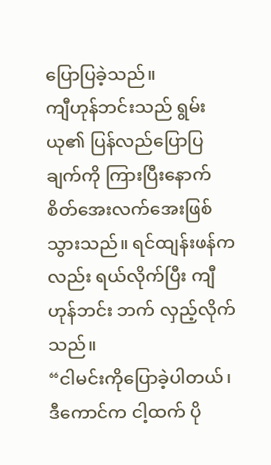ပြောပြခဲ့သည်။
ကျီဟုန်ဘင်းသည် ရွမ်းယု၏ ပြန်လည်ပြောပြချက်ကို ကြားပြီးနောက် စိတ်အေးလက်အေးဖြစ်သွားသည်။ ရင်ထျန်းဖန်ကလည်း ရယ်လိုက်ပြီး ကျီဟုန်ဘင်း ဘက် လှည့်လိုက်သည်။
“ငါမင်းကိုပြောခဲ့ပါတယ်၊ ဒီကောင်က ငါ့ထက် ပို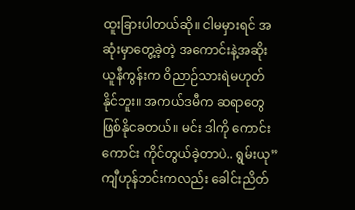ထူးခြားပါတယ်ဆို။ ငါမမှားရင် အဆုံးမှာတွေ့ခဲ့တဲ့ အကောင်းနဲ့အဆိုးယူနီကွန်းက ဝိညာဉ်သားရဲမဟုတ်နိုင်ဘူး။ အကယ်ဒမီက ဆရာတွေဖြစ်နိုငခတယ်။ မင်း ဒါကို ကောင်းကောင်း ကိုင်တွယ်ခဲ့တာပဲ.. ရွမ်းယု”
ကျီဟုန်ဘင်းကလည်း ခေါင်းညိတ်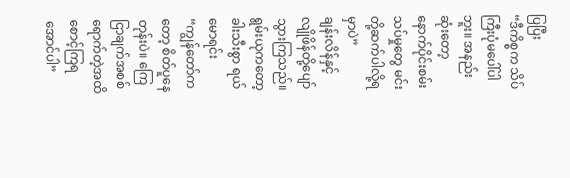ပြပြီး
“ဒီကိစ္စက သိပ်ကြီးပုံမပေါ်ပါဘူး။ အနည်းဆုံးတော့ နောက်ပိုင်းစမ်းသပ်မှုတွေ မင်းတို့ဆက်ပါလို့ရမှာပဲ”
ချန်းလိန်နှင့် လျိုဖိန်တို့ပျော်သွားကြသည်။
ရွမ်းယုကတော့ ခါးသီးစွာ ရယ်မောရင်း
“ကျွန်တော်ကတော့ စိတ်ပူနေတုန်းပဲ။ ကြေငြာချက်အစစ်ရောက်တဲ့အထိ စောင့်ကြရအောင်ပါ”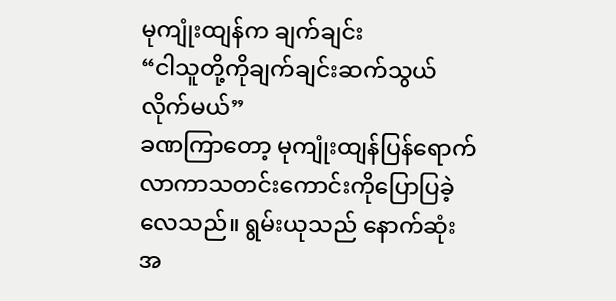မုကျုံးထျန်က ချက်ချင်း
“ငါသူတို့ကိုချက်ချင်းဆက်သွယ်လိုက်မယ်”
ခဏကြာတော့ မုကျုံးထျန်ပြန်ရောက်လာကာသတင်းကောင်းကိုပြောပြခဲ့လေသည်။ ရွမ်းယုသည် နောက်ဆုံးအ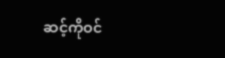ဆင့်ကိုဝင်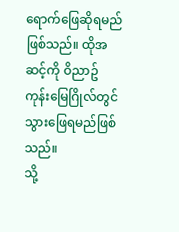ရောက်ဖြေဆိုရမည်ဖြစ်သည်။ ထိုအဆင့်ကို ဝိညာဥ်ကုန်းမြေဂြိုလ်တွင်သွားဖြေရမည်ဖြစ်သည်။
သို့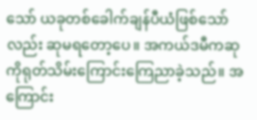သော် ယခုတစ်ခေါက်ချန်ပီယံဖြစ်သော်လည်း ဆုမရတော့ပေ။ အကယ်ဒမီကဆုကိုရုတ်သိမ်းကြောင်းကြေညာခဲ့သည်။ အကြောင်း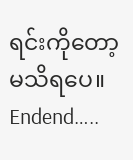ရင်းကိုတော့မသိရပေ။
Endend…..